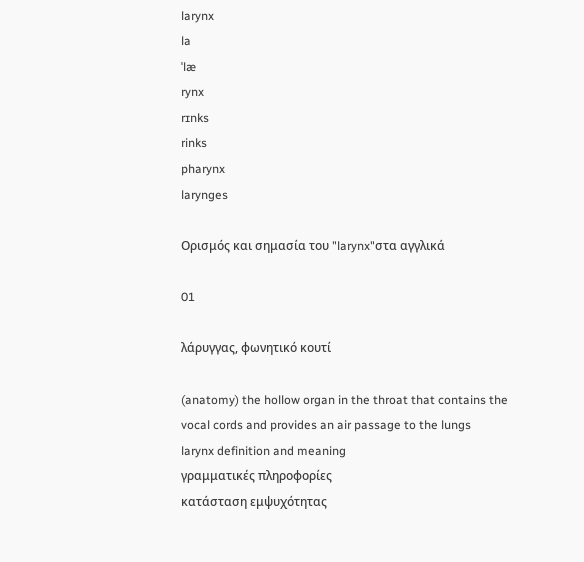larynx
la
ˈlæ
rynx
rɪnks
rinks
pharynx
larynges

Ορισμός και σημασία του "larynx"στα αγγλικά

01

λάρυγγας, φωνητικό κουτί

(anatomy) the hollow organ in the throat that contains the vocal cords and provides an air passage to the lungs
larynx definition and meaning
γραμματικές πληροφορίες
κατάσταση εμψυχότητας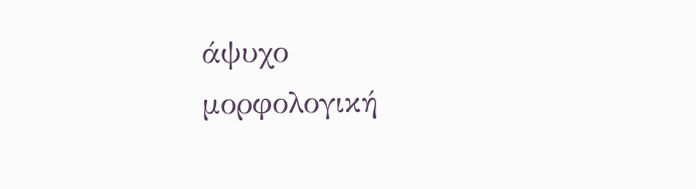άψυχο
μορφολογική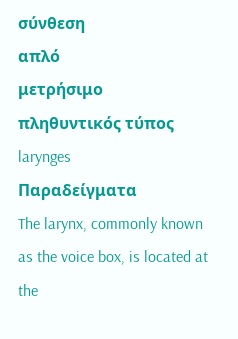σύνθεση
απλό
μετρήσιμο
πληθυντικός τύπος
larynges
Παραδείγματα
The larynx, commonly known as the voice box, is located at the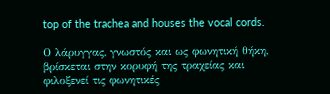top of the trachea and houses the vocal cords.

Ο λάρυγγας, γνωστός και ως φωνητική θήκη, βρίσκεται στην κορυφή της τραχείας και φιλοξενεί τις φωνητικές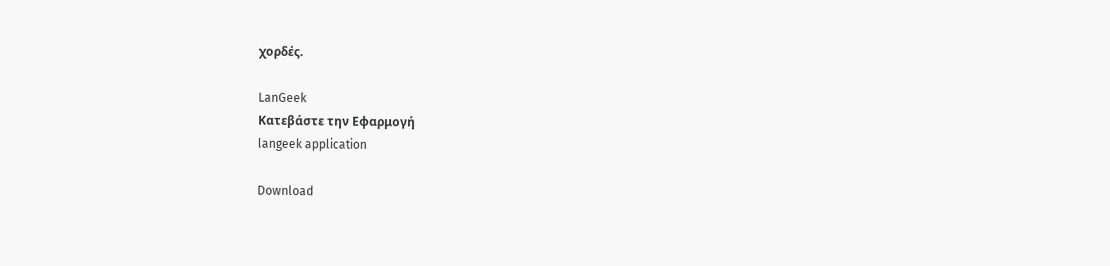χορδές.

LanGeek
Κατεβάστε την Εφαρμογή
langeek application

Download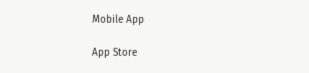Mobile App

App Store